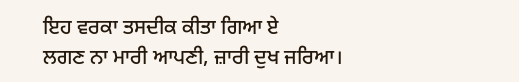ਇਹ ਵਰਕਾ ਤਸਦੀਕ ਕੀਤਾ ਗਿਆ ਏ
ਲਗਣ ਨਾ ਮਾਰੀ ਆਪਣੀ, ਜ਼ਾਰੀ ਦੁਖ ਜਰਿਆ।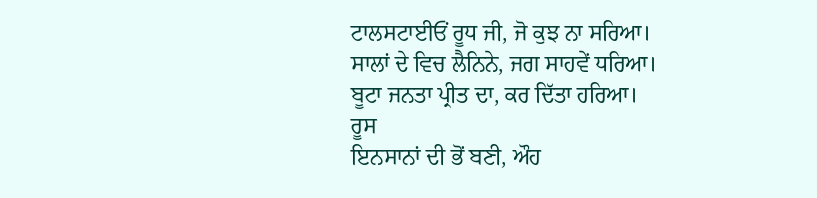ਟਾਲਸਟਾਈਓਂ ਰੂਧ ਜੀ, ਜੋ ਕੁਝ ਨਾ ਸਰਿਆ।
ਸਾਲਾਂ ਦੇ ਵਿਚ ਲੈਨਿਨੇ, ਜਗ ਸਾਹਵੇਂ ਧਰਿਆ।
ਬੂਟਾ ਜਨਤਾ ਪ੍ਰੀਤ ਦਾ, ਕਰ ਦਿੱਤਾ ਹਰਿਆ।
ਰੂਸ
ਇਨਸਾਨਾਂ ਦੀ ਭੋਂ ਬਣੀ, ਔਹ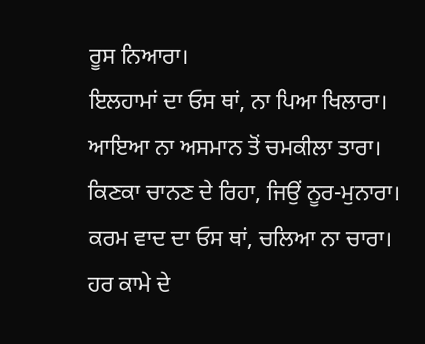ਰੂਸ ਨਿਆਰਾ।
ਇਲਹਾਮਾਂ ਦਾ ਓਸ ਥਾਂ, ਨਾ ਪਿਆ ਖਿਲਾਰਾ।
ਆਇਆ ਨਾ ਅਸਮਾਨ ਤੋਂ ਚਮਕੀਲਾ ਤਾਰਾ।
ਕਿਣਕਾ ਚਾਨਣ ਦੇ ਰਿਹਾ, ਜਿਉਂ ਨੂਰ-ਮੁਨਾਰਾ।
ਕਰਮ ਵਾਦ ਦਾ ਓਸ ਥਾਂ, ਚਲਿਆ ਨਾ ਚਾਰਾ।
ਹਰ ਕਾਮੇ ਦੇ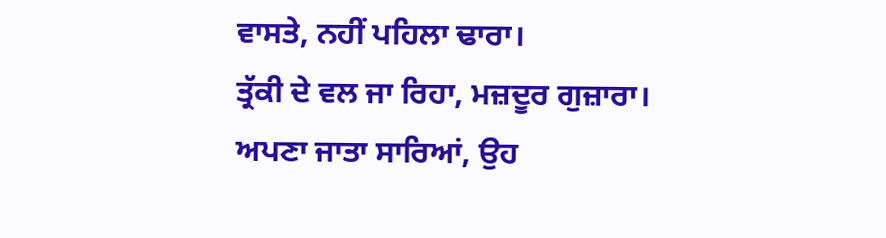ਵਾਸਤੇ, ਨਹੀਂ ਪਹਿਲਾ ਢਾਰਾ।
ਤ੍ਰੱਕੀ ਦੇ ਵਲ ਜਾ ਰਿਹਾ, ਮਜ਼ਦੂਰ ਗੁਜ਼ਾਰਾ।
ਅਪਣਾ ਜਾਤਾ ਸਾਰਿਆਂ, ਉਹ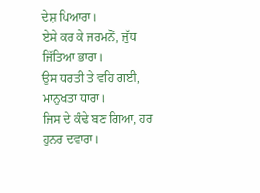ਦੇਸ਼ ਪਿਆਰਾ।
ਏਸੇ ਕਰ ਕੇ ਜਰਮਨੋਂ, ਜੁੱਧ ਜਿੱਤਿਆ ਭਾਰਾ।
ਉਸ ਧਰਤੀ ਤੇ ਵਹਿ ਗਈ, ਮਾਨੁਖਤਾ ਧਾਰਾ।
ਜਿਸ ਦੇ ਕੰਢੇ ਬਣ ਗਿਆ, ਹਰ ਹੁਨਰ ਦਵਾਰਾ।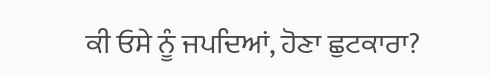ਕੀ ਓਸੇ ਨੂੰ ਜਪਦਿਆਂ, ਹੋਣਾ ਛੁਟਕਾਰਾ?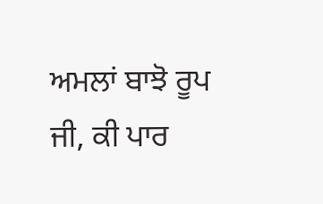ਅਮਲਾਂ ਬਾਝੋ ਰੂਪ ਜੀ, ਕੀ ਪਾਰ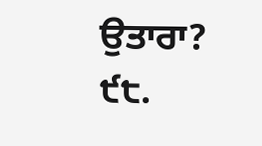ਉਤਾਰਾ?
੯੮.